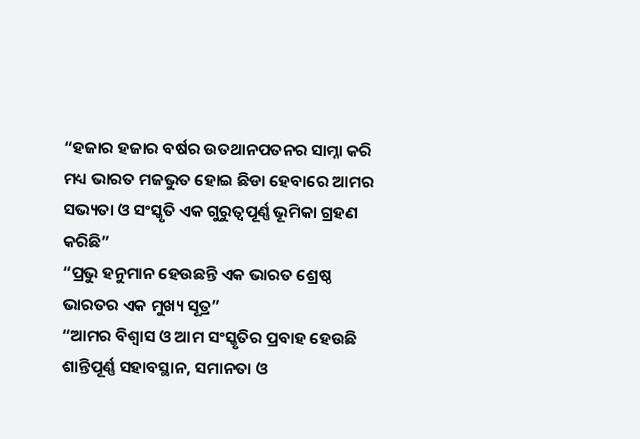“ହଜାର ହଜାର ବର୍ଷର ଉତଥାନପତନର ସାମ୍ନା କରି ମଧ୍ୟ ଭାରତ ମଜଭୁତ ହୋଇ ଛିଡା ହେବାରେ ଆମର ସଭ୍ୟତା ଓ ସଂସ୍କୃତି ଏକ ଗୁରୁତ୍ୱପୂର୍ଣ୍ଣ ଭୂମିକା ଗ୍ରହଣ କରିଛି”
“ପ୍ରଭୁ ହନୁମାନ ହେଉଛନ୍ତି ଏକ ଭାରତ ଶ୍ରେଷ୍ଠ ଭାରତର ଏକ ମୁଖ୍ୟ ସୂତ୍ର”
“ଆମର ବିଶ୍ୱାସ ଓ ଆମ ସଂସ୍କୃତିର ପ୍ରବାହ ହେଉଛି ଶାନ୍ତିପୂର୍ଣ୍ଣ ସହାବସ୍ଥାନ, ସମାନତା ଓ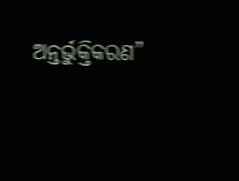ଅନ୍ତର୍ଭୁକ୍ତିକରଣ”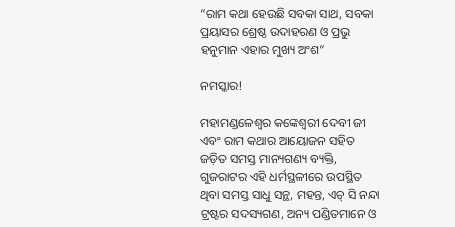“ରାମ କଥା ହେଉଛି ସବକା ସାଥ, ସବକା ପ୍ରୟାସର ଶ୍ରେଷ୍ଠ ଉଦାହରଣ ଓ ପ୍ରଭୁ ହନୁମାନ ଏହାର ମୁଖ୍ୟ ଅଂଶ”

ନମସ୍କାର!

ମହାମଣ୍ଡଳେଶ୍ୱର କଙ୍କେଶ୍ୱରୀ ଦେବୀ ଜୀ ଏବଂ ରାମ କଥାର ଆୟୋଜନ ସହିତ ଜଡ଼ିତ ସମସ୍ତ ମାନ୍ୟଗଣ୍ୟ ବ୍ୟକ୍ତି, ଗୁଜରାଟର ଏହି ଧର୍ମସ୍ଥଳୀରେ ଉପସ୍ଥିତ ଥିବା ସମସ୍ତ ସାଧୁ ସନ୍ଥ, ମହନ୍ତ, ଏଚ୍ ସି ନନ୍ଦା ଟ୍ରଷ୍ଟର ସଦସ୍ୟଗଣ, ଅନ୍ୟ ପଣ୍ଡିତମାନେ ଓ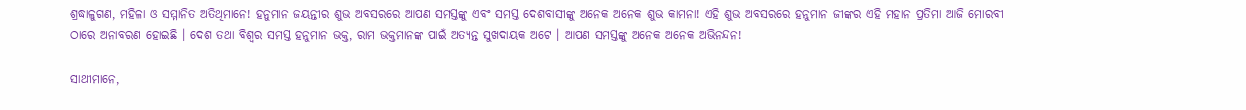ଶ୍ରଦ୍ଧାଳୁଗଣ, ମହିଳା ଓ ସମ୍ମାନିତ ଅତିଥିମାନେ! ହନୁମାନ ଜୟନ୍ତୀର ଶୁଭ ଅବସରରେ ଆପଣ ସମସ୍ତଙ୍କୁ ଏବଂ ସମସ୍ତ ଦେଶବାସୀଙ୍କୁ ଅନେକ ଅନେକ ଶୁଭ କାମନା! ଏହି ଶୁଭ ଅବସରରେ ହନୁମାନ ଜୀଙ୍କର ଏହି ମହାନ ପ୍ରତିମା ଆଜି ମୋରବୀ ଠାରେ ଅନାବରଣ ହୋଇଛି । ଦେଶ ତଥା ବିଶ୍ୱର ସମସ୍ତ ହନୁମାନ ଭକ୍ତ, ରାମ ଭକ୍ତମାନଙ୍କ ପାଇଁ ଅତ୍ୟନ୍ତ ସୁଖଦାୟକ ଅଟେ । ଆପଣ ସମସ୍ତଙ୍କୁ ଅନେକ ଅନେକ ଅଭିନନ୍ଦନ!

ସାଥୀମାନେ,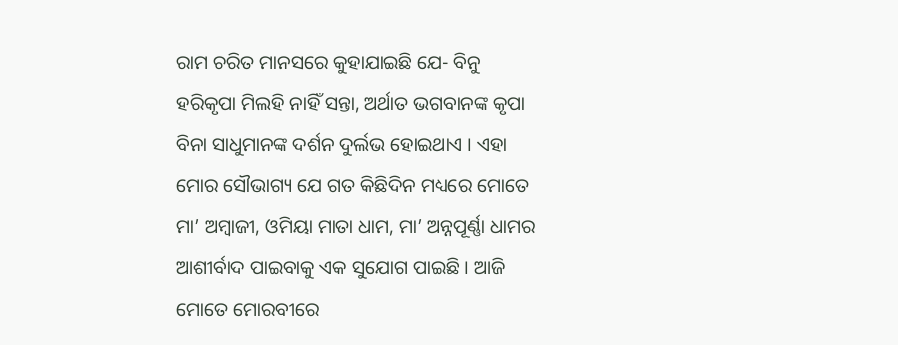ରାମ ଚରିତ ମାନସରେ କୁହାଯାଇଛି ଯେ- ବିନୁ ହରିକୃପା ମିଲହି ନାହିଁ ସନ୍ତା, ଅର୍ଥାତ ଭଗବାନଙ୍କ କୃପା ବିନା ସାଧୁମାନଙ୍କ ଦର୍ଶନ ଦୁର୍ଲଭ ହୋଇଥାଏ । ଏହା ମୋର ସୌଭାଗ୍ୟ ଯେ ଗତ କିଛିଦିନ ମଧ୍ୟରେ ମୋତେ ମା’ ଅମ୍ବାଜୀ, ଓମିୟା ମାତା ଧାମ, ମା’ ଅନ୍ନପୂର୍ଣ୍ଣା ଧାମର ଆଶୀର୍ବାଦ ପାଇବାକୁ ଏକ ସୁଯୋଗ ପାଇଛି । ଆଜି ମୋତେ ମୋରବୀରେ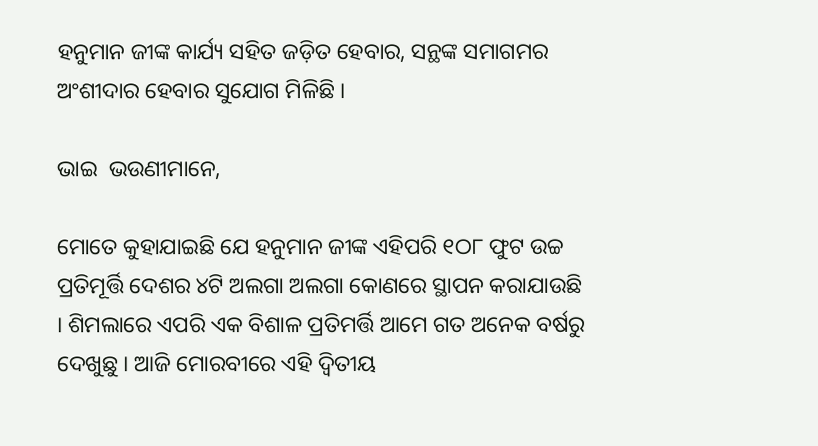ହନୁମାନ ଜୀଙ୍କ କାର୍ଯ୍ୟ ସହିତ ଜଡ଼ିତ ହେବାର, ସନ୍ଥଙ୍କ ସମାଗମର ଅଂଶୀଦାର ହେବାର ସୁଯୋଗ ମିଳିଛି ।

ଭାଇ  ଭଉଣୀମାନେ,

ମୋତେ କୁହାଯାଇଛି ଯେ ହନୁମାନ ଜୀଙ୍କ ଏହିପରି ୧ଠ୮ ଫୁଟ ଉଚ୍ଚ ପ୍ରତିମୂର୍ତ୍ତି ଦେଶର ୪ଟି ଅଲଗା ଅଲଗା କୋଣରେ ସ୍ଥାପନ କରାଯାଉଛି । ଶିମଲାରେ ଏପରି ଏକ ବିଶାଳ ପ୍ରତିମର୍ତ୍ତି ଆମେ ଗତ ଅନେକ ବର୍ଷରୁ ଦେଖୁଛୁ । ଆଜି ମୋରବୀରେ ଏହି ଦ୍ୱିତୀୟ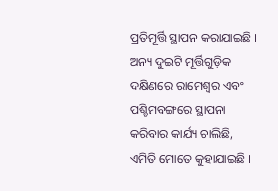ପ୍ରତିମୂର୍ତ୍ତି ସ୍ଥାପନ କରାଯାଇଛି । ଅନ୍ୟ ଦୁଇଟି ମୂର୍ତ୍ତିଗୁଡ଼ିକ ଦକ୍ଷିଣରେ ରାମେଶ୍ୱର ଏବଂ ପଶ୍ଚିମବଙ୍ଗରେ ସ୍ଥାପନା କରିବାର କାର୍ଯ୍ୟ ଚାଲିଛି, ଏମିତି ମୋତେ କୁହାଯାଇଛି ।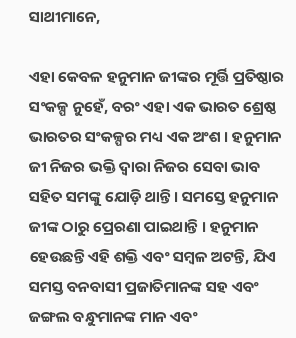ସାଥୀମାନେ,

ଏହା କେବଳ ହନୁମାନ ଜୀଙ୍କର ମୂର୍ତ୍ତି ପ୍ରତିଷ୍ଠାର ସଂକଳ୍ପ ନୁହେଁ, ବରଂ ଏହା ଏକ ଭାରତ ଶ୍ରେଷ୍ଠ ଭାରତର ସଂକଳ୍ପର ମଧ୍ୟ ଏକ ଅଂଶ । ହନୁମାନ ଜୀ ନିଜର ଭକ୍ତି ଦ୍ୱାରା ନିଜର ସେବା ଭାବ ସହିତ ସମଙ୍କୁ ଯୋଡ଼ି ଥାନ୍ତି । ସମସ୍ତେ ହନୁମାନ ଜୀଙ୍କ ଠାରୁ ପ୍ରେରଣା ପାଇଥାନ୍ତି । ହନୁମାନ ହେଉଛନ୍ତି ଏହି ଶକ୍ତି ଏବଂ ସମ୍ବଳ ଅଟନ୍ତି, ଯିଏ ସମସ୍ତ ବନବାସୀ ପ୍ରଜାତିମାନଙ୍କ ସହ ଏବଂ ଜଙ୍ଗଲ ବନ୍ଧୁମାନଙ୍କ ମାନ ଏବଂ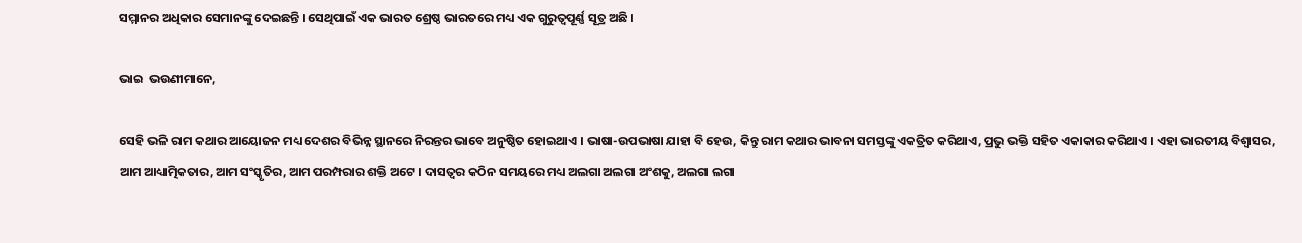ସମ୍ମାନର ଅଧିକାର ସେମାନଙ୍କୁ ଦେଇଛନ୍ତି । ସେଥିପାଇଁ ଏକ ଭାରତ ଶ୍ରେଷ୍ଠ ଭାରତରେ ମଧ୍ୟ ଏକ ଗୁରୁତ୍ୱପୂର୍ଣ୍ଣ ସୂତ୍ର ଅଛି ।

ଭାଇ  ଭଉଣୀମାନେ,

ସେହି ଭଳି ରାମ କଥାର ଆୟୋଜନ ମଧ୍ୟ ଦେଶର ବିଭିନ୍ନ ସ୍ଥାନରେ ନିରନ୍ତର ଭାବେ ଅନୁଷ୍ଠିତ ହୋଇଥାଏ । ଭାଷା-ଉପଭାଷା ଯାହା ବି ହେଉ, କିନ୍ତୁ ରାମ କଥାର ଭାବନା ସମସ୍ତଙ୍କୁ ଏକତ୍ରିତ କରିଥାଏ, ପ୍ରଭୁ ଭକ୍ତି ସହିତ ଏକାକାର କରିଥାଏ । ଏହା ଭାରତୀୟ ବିଶ୍ୱାସର, ଆମ ଆଧ୍ୟାତ୍ମିକତାର, ଆମ ସଂସ୍କୃତିର, ଆମ ପରମ୍ପରାର ଶକ୍ତି ଅଟେ । ଦାସତ୍ୱର କଠିନ ସମୟରେ ମଧ୍ୟ ଅଲଗା ଅଲଗା ଅଂଶକୁ, ଅଲଗା ଲଗା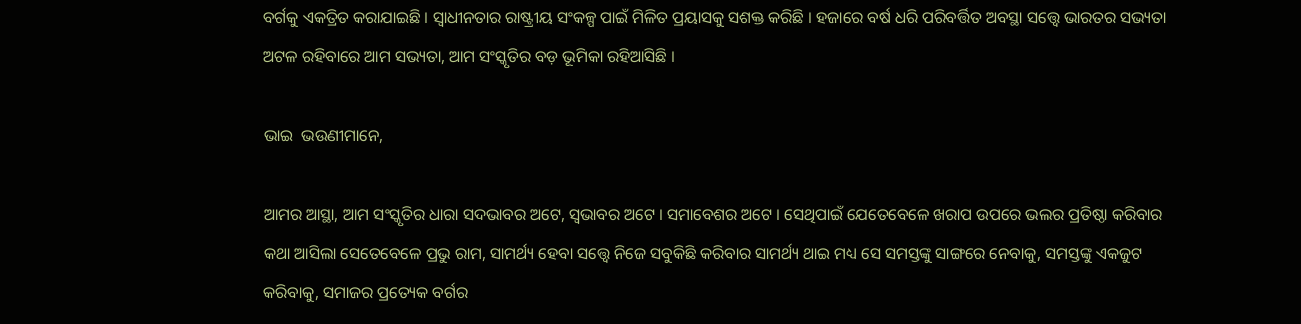ବର୍ଗକୁ ଏକତ୍ରିତ କରାଯାଇଛି । ସ୍ୱାଧୀନତାର ରାଷ୍ଟ୍ରୀୟ ସଂକଳ୍ପ ପାଇଁ ମିଳିତ ପ୍ରୟାସକୁ ସଶକ୍ତ କରିଛି । ହଜାରେ ବର୍ଷ ଧରି ପରିବର୍ତ୍ତିତ ଅବସ୍ଥା ସତ୍ତ୍ୱେ ଭାରତର ସଭ୍ୟତା ଅଟଳ ରହିବାରେ ଆମ ସଭ୍ୟତା, ଆମ ସଂସ୍କୃତିର ବଡ଼ ଭୂମିକା ରହିଆସିଛି ।

ଭାଇ  ଭଉଣୀମାନେ,

ଆମର ଆସ୍ଥା, ଆମ ସଂସ୍କୃତିର ଧାରା ସଦଭାବର ଅଟେ, ସ୍ୱଭାବର ଅଟେ । ସମାବେଶର ଅଟେ । ସେଥିପାଇଁ ଯେତେବେଳେ ଖରାପ ଉପରେ ଭଲର ପ୍ରତିଷ୍ଠା କରିବାର କଥା ଆସିଲା ସେତେବେଳେ ପ୍ରଭୁ ରାମ, ସାମର୍ଥ୍ୟ ହେବା ସତ୍ତ୍ୱେ ନିଜେ ସବୁକିଛି କରିବାର ସାମର୍ଥ୍ୟ ଥାଇ ମଧ୍ୟ ସେ ସମସ୍ତଙ୍କୁ ସାଙ୍ଗରେ ନେବାକୁ, ସମସ୍ତଙ୍କୁ ଏକଜୁଟ କରିବାକୁ, ସମାଜର ପ୍ରତ୍ୟେକ ବର୍ଗର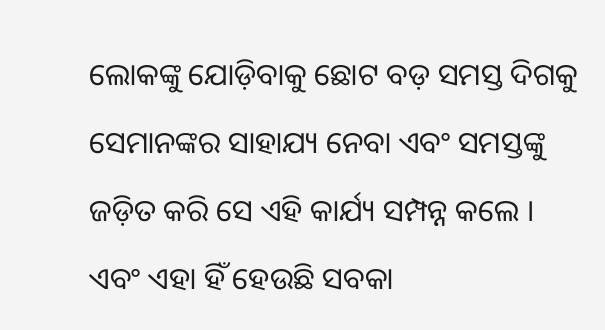ଲୋକଙ୍କୁ ଯୋଡ଼ିବାକୁ ଛୋଟ ବଡ଼ ସମସ୍ତ ଦିଗକୁ ସେମାନଙ୍କର ସାହାଯ୍ୟ ନେବା ଏବଂ ସମସ୍ତଙ୍କୁ ଜଡ଼ିତ କରି ସେ ଏହି କାର୍ଯ୍ୟ ସମ୍ପନ୍ନ କଲେ । ଏବଂ ଏହା ହିଁ ହେଉଛି ସବକା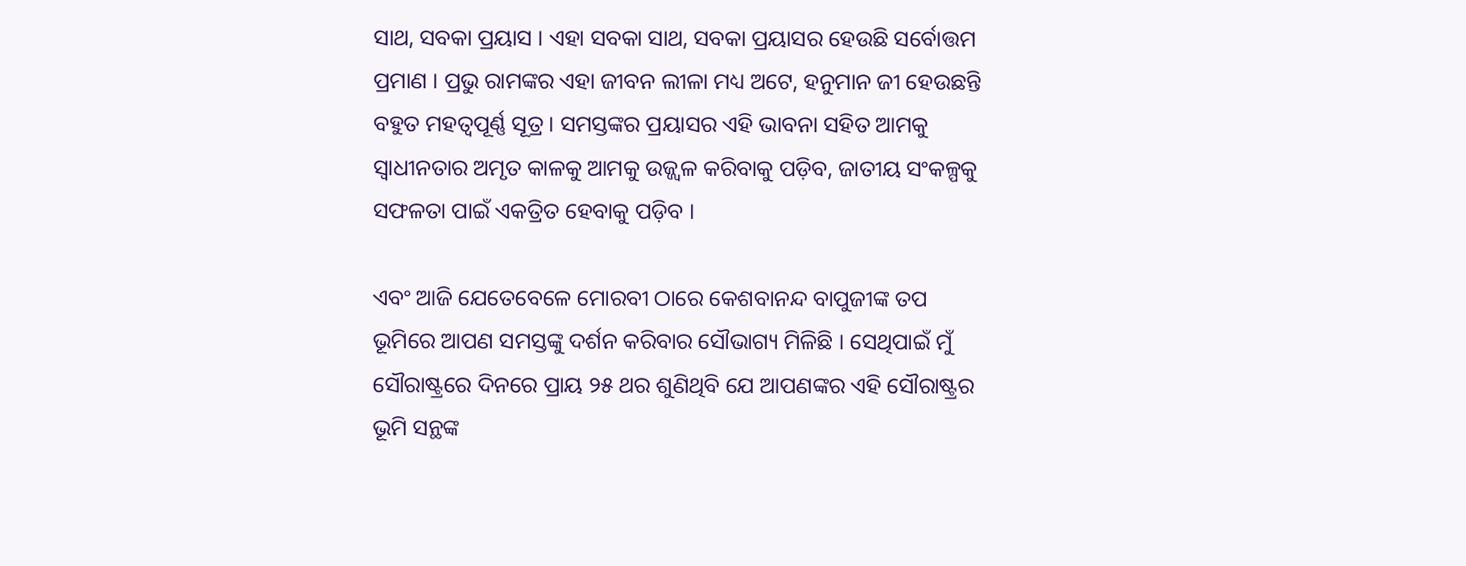ସାଥ, ସବକା ପ୍ରୟାସ । ଏହା ସବକା ସାଥ, ସବକା ପ୍ରୟାସର ହେଉଛି ସର୍ବୋତ୍ତମ ପ୍ରମାଣ । ପ୍ରଭୁ ରାମଙ୍କର ଏହା ଜୀବନ ଲୀଳା ମଧ୍ୟ ଅଟେ, ହନୁମାନ ଜୀ ହେଉଛନ୍ତି ବହୁତ ମହତ୍ୱପୂର୍ଣ୍ଣ ସୂତ୍ର । ସମସ୍ତଙ୍କର ପ୍ରୟାସର ଏହି ଭାବନା ସହିତ ଆମକୁ ସ୍ୱାଧୀନତାର ଅମୃତ କାଳକୁ ଆମକୁ ଉଜ୍ଜ୍ୱଳ କରିବାକୁ ପଡ଼ିବ, ଜାତୀୟ ସଂକଳ୍ପକୁ ସଫଳତା ପାଇଁ ଏକତ୍ରିତ ହେବାକୁ ପଡ଼ିବ ।

ଏବଂ ଆଜି ଯେତେବେଳେ ମୋରବୀ ଠାରେ କେଶବାନନ୍ଦ ବାପୁଜୀଙ୍କ ତପ ଭୂମିରେ ଆପଣ ସମସ୍ତଙ୍କୁ ଦର୍ଶନ କରିବାର ସୌଭାଗ୍ୟ ମିଳିଛି । ସେଥିପାଇଁ ମୁଁ ସୌରାଷ୍ଟ୍ରରେ ଦିନରେ ପ୍ରାୟ ୨୫ ଥର ଶୁଣିଥିବି ଯେ ଆପଣଙ୍କର ଏହି ସୌରାଷ୍ଟ୍ରର ଭୂମି ସନ୍ଥଙ୍କ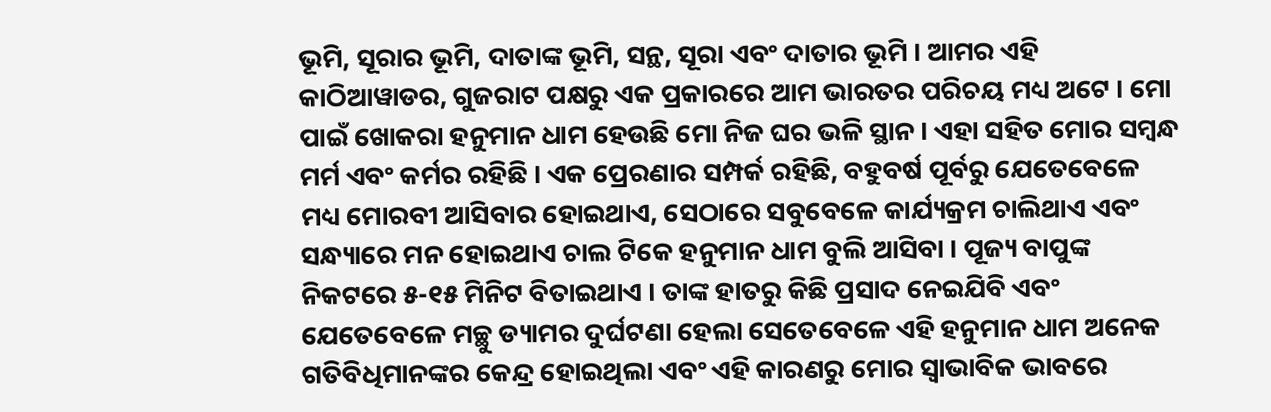ଭୂମି, ସୂରାର ଭୂମି, ଦାତାଙ୍କ ଭୂମି, ସନ୍ଥ, ସୂରା ଏବଂ ଦାତାର ଭୂମି । ଆମର ଏହି କାଠିଆୱାଡର, ଗୁଜରାଟ ପକ୍ଷରୁ ଏକ ପ୍ରକାରରେ ଆମ ଭାରତର ପରିଚୟ ମଧ୍ୟ ଅଟେ । ମୋ ପାଇଁ ଖୋକରା ହନୁମାନ ଧାମ ହେଉଛି ମୋ ନିଜ ଘର ଭଳି ସ୍ଥାନ । ଏହା ସହିତ ମୋର ସମ୍ବନ୍ଧ ମର୍ମ ଏବଂ କର୍ମର ରହିଛି । ଏକ ପ୍ରେରଣାର ସମ୍ପର୍କ ରହିଛି, ବହୁବର୍ଷ ପୂର୍ବରୁ ଯେତେବେଳେ ମଧ୍ୟ ମୋରବୀ ଆସିବାର ହୋଇଥାଏ, ସେଠାରେ ସବୁବେଳେ କାର୍ଯ୍ୟକ୍ରମ ଚାଲିଥାଏ ଏବଂ ସନ୍ଧ୍ୟାରେ ମନ ହୋଇଥାଏ ଚାଲ ଟିକେ ହନୁମାନ ଧାମ ବୁଲି ଆସିବା । ପୂଜ୍ୟ ବାପୁଙ୍କ ନିକଟରେ ୫-୧୫ ମିନିଟ ବିତାଇଥାଏ । ତାଙ୍କ ହାତରୁ କିଛି ପ୍ରସାଦ ନେଇଯିବି ଏବଂ ଯେତେବେଳେ ମଚ୍ଛୁ ଡ୍ୟାମର ଦୁର୍ଘଟଣା ହେଲା ସେତେବେଳେ ଏହି ହନୁମାନ ଧାମ ଅନେକ ଗତିବିଧିମାନଙ୍କର କେନ୍ଦ୍ର ହୋଇଥିଲା ଏବଂ ଏହି କାରଣରୁ ମୋର ସ୍ୱାଭାବିକ ଭାବରେ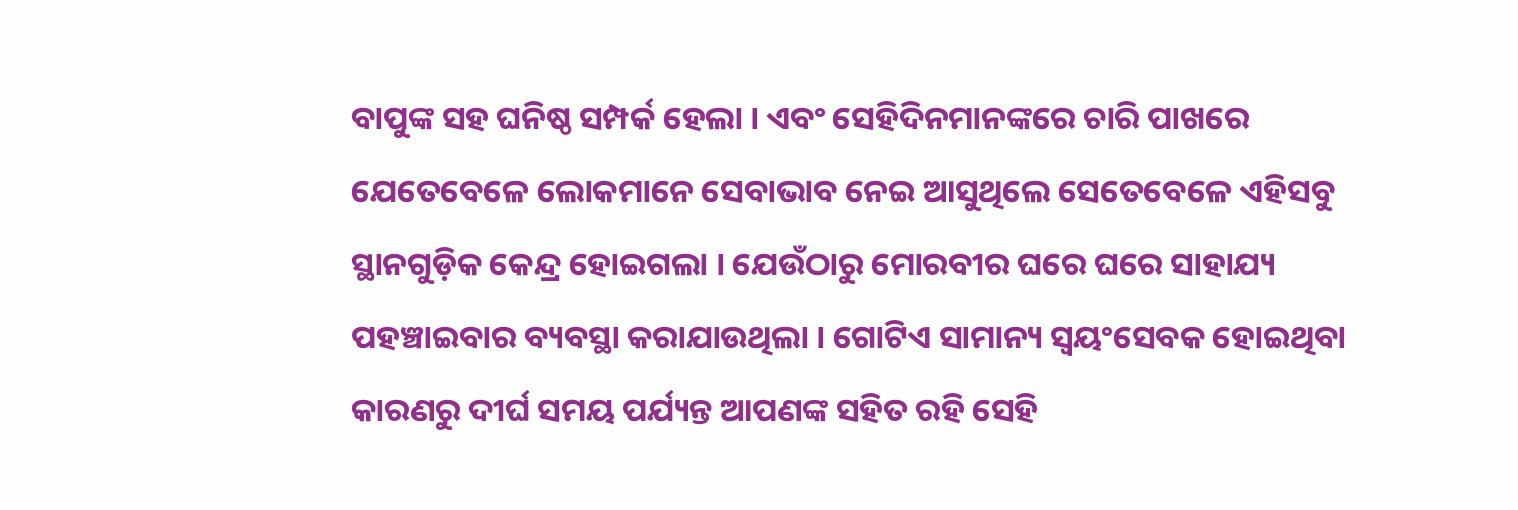ବାପୁଙ୍କ ସହ ଘନିଷ୍ଠ ସମ୍ପର୍କ ହେଲା । ଏବଂ ସେହିଦିନମାନଙ୍କରେ ଚାରି ପାଖରେ ଯେତେବେଳେ ଲୋକମାନେ ସେବାଭାବ ନେଇ ଆସୁଥିଲେ ସେତେବେଳେ ଏହିସବୁ ସ୍ଥାନଗୁଡ଼ିକ କେନ୍ଦ୍ର ହୋଇଗଲା । ଯେଉଁଠାରୁ ମୋରବୀର ଘରେ ଘରେ ସାହାଯ୍ୟ ପହଞ୍ଚାଇବାର ବ୍ୟବସ୍ଥା କରାଯାଉଥିଲା । ଗୋଟିଏ ସାମାନ୍ୟ ସ୍ୱୟଂସେବକ ହୋଇଥିବା କାରଣରୁ ଦୀର୍ଘ ସମୟ ପର୍ଯ୍ୟନ୍ତ ଆପଣଙ୍କ ସହିତ ରହି ସେହି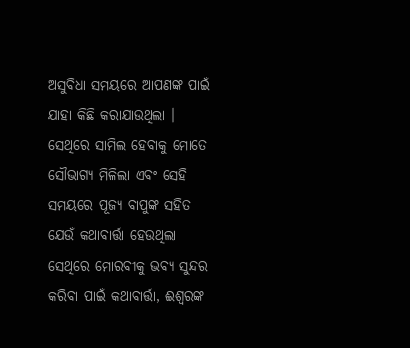ଅସୁବିଧା ସମୟରେ ଆପଣଙ୍କ ପାଇଁ ଯାହା କିଛି କରାଯାଉଥିଲା । ସେଥିରେ ସାମିଲ ହେବାକୁ ମୋତେ ସୌଭାଗ୍ୟ ମିଳିଲା ଏବଂ ସେହି ସମୟରେ ପୂଜ୍ୟ ବାପୁଙ୍କ ସହିତ ଯେଉଁ କଥାବାର୍ତ୍ତା ହେଉଥିଲା ସେଥିରେ ମୋରବୀକୁ ଭବ୍ୟ ସୁନ୍ଦର କରିବା ପାଇଁ କଥାବାର୍ତ୍ତା, ଈଶ୍ୱରଙ୍କ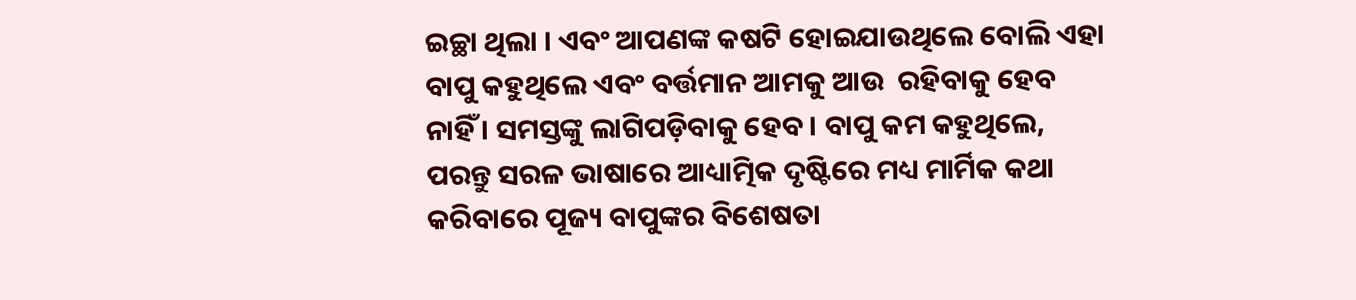ଇଚ୍ଛା ଥିଲା । ଏବଂ ଆପଣଙ୍କ କଷଟି ହୋଇଯାଉଥିଲେ ବୋଲି ଏହା ବାପୁ କହୁଥିଲେ ଏବଂ ବର୍ତ୍ତମାନ ଆମକୁ ଆଉ  ରହିବାକୁ ହେବ ନାହିଁ । ସମସ୍ତଙ୍କୁ ଲାଗିପଡ଼ିବାକୁ ହେବ । ବାପୁ କମ କହୁଥିଲେ, ପରନ୍ତୁ ସରଳ ଭାଷାରେ ଆଧ୍ୟାତ୍ମିକ ଦୃଷ୍ଟିରେ ମଧ୍ୟ ମାର୍ମିକ କଥା କରିବାରେ ପୂଜ୍ୟ ବାପୁଙ୍କର ବିଶେଷତା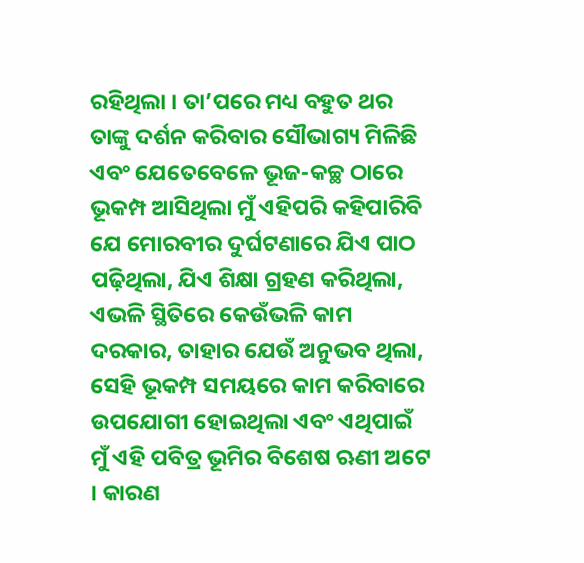ରହିଥିଲା । ତା’ପରେ ମଧ୍ୟ ବହୁତ ଥର ତାଙ୍କୁ ଦର୍ଶନ କରିବାର ସୌଭାଗ୍ୟ ମିଳିଛି ଏବଂ ଯେତେବେଳେ ଭୂଜ-କଚ୍ଛ ଠାରେ ଭୂକମ୍ପ ଆସିଥିଲା ମୁଁ ଏହିପରି କହିପାରିବି ଯେ ମୋରବୀର ଦୁର୍ଘଟଣାରେ ଯିଏ ପାଠ ପଢ଼ିଥିଲା, ଯିଏ ଶିକ୍ଷା ଗ୍ରହଣ କରିଥିଲା, ଏଭଳି ସ୍ଥିତିରେ କେଉଁଭଳି କାମ ଦରକାର, ତାହାର ଯେଉଁ ଅନୁଭବ ଥିଲା, ସେହି ଭୂକମ୍ପ ସମୟରେ କାମ କରିବାରେ ଉପଯୋଗୀ ହୋଇଥିଲା ଏବଂ ଏଥିପାଇଁ ମୁଁ ଏହି ପବିତ୍ର ଭୂମିର ବିଶେଷ ଋଣୀ ଅଟେ । କାରଣ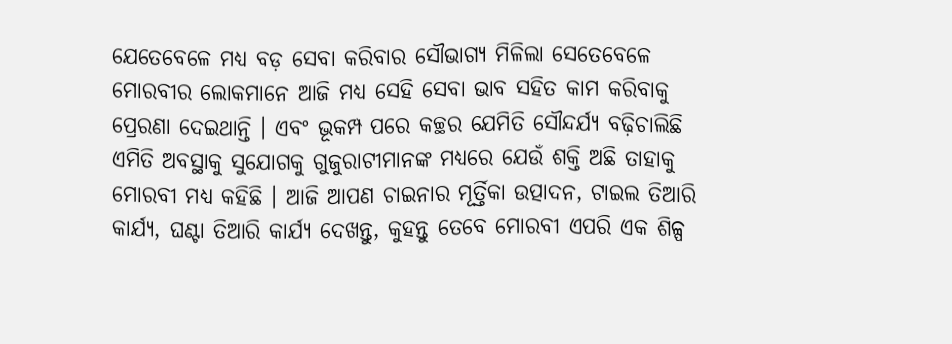ଯେତେବେଳେ ମଧ୍ୟ ବଡ଼ ସେବା କରିବାର ସୌଭାଗ୍ୟ ମିଳିଲା ସେତେବେଳେ ମୋରବୀର ଲୋକମାନେ ଆଜି ମଧ୍ୟ ସେହି ସେବା ଭାବ ସହିତ କାମ କରିବାକୁ ପ୍ରେରଣା ଦେଇଥାନ୍ତି । ଏବଂ ଭୂକମ୍ପ ପରେ କଚ୍ଛର ଯେମିତି ସୌନ୍ଦର୍ଯ୍ୟ ବଢ଼ିଚାଲିଛି ଏମିତି ଅବସ୍ଥାକୁ ସୁଯୋଗକୁ ଗୁଜୁରାଟୀମାନଙ୍କ ମଧ୍ୟରେ ଯେଉଁ ଶକ୍ତି ଅଛି ତାହାକୁ ମୋରବୀ ମଧ୍ୟ କହିଛି । ଆଜି ଆପଣ ଚାଇନାର ମୂର୍ତ୍ତିକା ଉତ୍ପାଦନ, ଟାଇଲ ତିଆରି କାର୍ଯ୍ୟ, ଘଣ୍ଟା ତିଆରି କାର୍ଯ୍ୟ ଦେଖନ୍ତୁ, କୁହନ୍ତୁ ତେବେ ମୋରବୀ ଏପରି ଏକ ଶିଳ୍ପ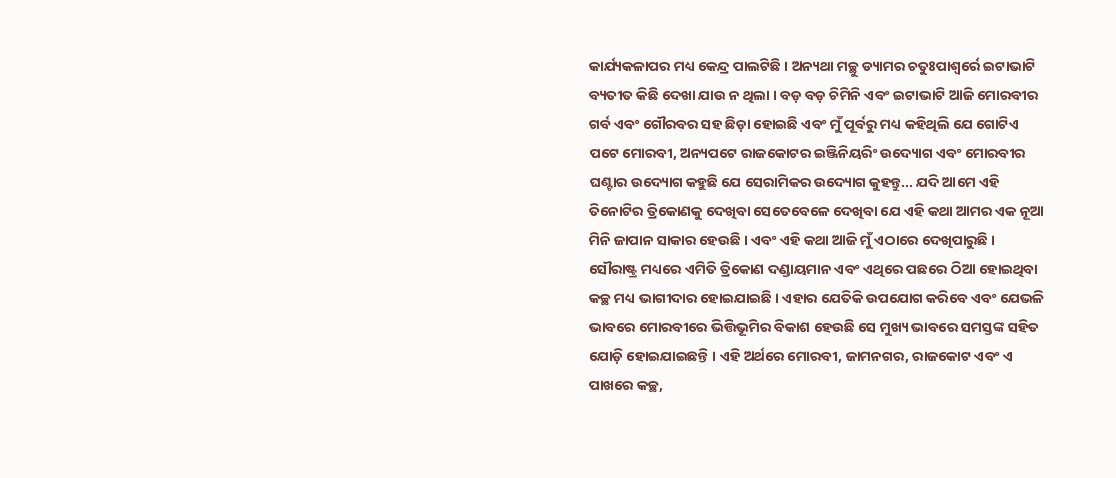କାର୍ଯ୍ୟକଳାପର ମଧ୍ୟ କେନ୍ଦ୍ର ପାଲଟିଛି । ଅନ୍ୟଥା ମଚ୍ଛୁ ଡ୍ୟାମର ଚତୁଃପାଶ୍ୱର୍ରେ ଇଟାଭାଟି ବ୍ୟତୀତ କିଛି ଦେଖା ଯାଉ ନ ଥିଲା । ବଡ଼ ବଡ଼ ଚିମିନି ଏବଂ ଇଟାଭାଟି ଆଜି ମୋରବୀର ଗର୍ବ ଏବଂ ଗୌରବର ସହ ଛିଡ଼ା ହୋଇଛି ଏବଂ ମୁଁ ପୂର୍ବରୁ ମଧ୍ୟ କହିଥିଲି ଯେ ଗୋଟିଏ ପଟେ ମୋରବୀ, ଅନ୍ୟପଟେ ରାଜକୋଟର ଇଞ୍ଜିନିୟରିଂ ଉଦ୍ୟୋଗ ଏବଂ ମୋରବୀର ଘଣ୍ଟାର ଉଦ୍ୟୋଗ କହୁଛି ଯେ ସେରାମିକର ଉଦ୍ୟୋଗ କୁହନ୍ତୁ... ଯଦି ଆମେ ଏହି ତିନୋଟିର ତ୍ରିକୋଣକୁ ଦେଖିବା ସେତେବେଳେ ଦେଖିବା ଯେ ଏହି କଥା ଆମର ଏକ ନୂଆ ମିନି ଜାପାନ ସାକାର ହେଉଛି । ଏବଂ ଏହି କଥା ଆଜି ମୁଁ ଏଠାରେ ଦେଖିପାରୁଛି । ସୌରାଷ୍ଟ୍ର ମଧ୍ୟରେ ଏମିତି ତ୍ରିକୋଣ ଦଣ୍ଡାୟମାନ ଏବଂ ଏଥିରେ ପଛରେ ଠିଆ ହୋଇଥିବା କଚ୍ଛ ମଧ୍ୟ ଭାଗୀଦାର ହୋଇଯାଇଛି । ଏହାର ଯେତିକି ଉପଯୋଗ କରିବେ ଏବଂ ଯେଭଳି ଭାବରେ ମୋରବୀରେ ଭିତ୍ତିଭୂମିର ବିକାଶ ହେଉଛି ସେ ମୁଖ୍ୟ ଭାବରେ ସମସ୍ତଙ୍କ ସହିତ ଯୋଡ଼ି ହୋଇଯାଇଛନ୍ତି । ଏହି ଅର୍ଥରେ ମୋରବୀ, ଜାମନଗର, ରାଜକୋଟ ଏବଂ ଏ ପାଖରେ କଚ୍ଛ,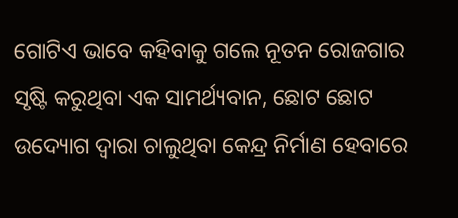ଗୋଟିଏ ଭାବେ କହିବାକୁ ଗଲେ ନୂତନ ରୋଜଗାର ସୃଷ୍ଟି କରୁଥିବା ଏକ ସାମର୍ଥ୍ୟବାନ, ଛୋଟ ଛୋଟ ଉଦ୍ୟୋଗ ଦ୍ୱାରା ଚାଲୁଥିବା କେନ୍ଦ୍ର ନିର୍ମାଣ ହେବାରେ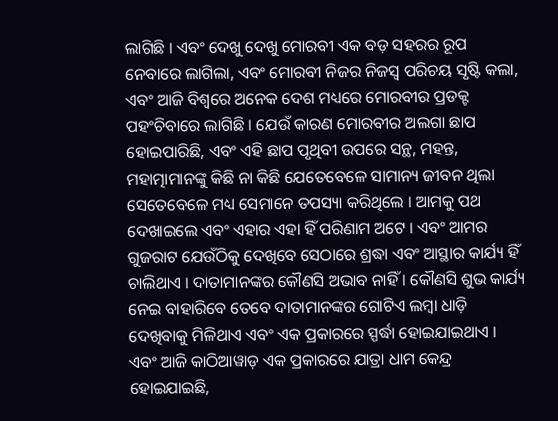ଲାଗିଛି । ଏବଂ ଦେଖୁ ଦେଖୁ ମୋରବୀ ଏକ ବଡ଼ ସହରର ରୂପ ନେବାରେ ଲାଗିଲା, ଏବଂ ମୋରବୀ ନିଜର ନିଜସ୍ୱ ପରିଚୟ ସୃଷ୍ଟି କଲା, ଏବଂ ଆଜି ବିଶ୍ୱରେ ଅନେକ ଦେଶ ମଧ୍ୟରେ ମୋରବୀର ପ୍ରଡକ୍ଟ ପହଂଚିବାରେ ଲାଗିଛି । ଯେଉଁ କାରଣ ମୋରବୀର ଅଲଗା ଛାପ ହୋଇପାରିଛି, ଏବଂ ଏହି ଛାପ ପୃଥିବୀ ଉପରେ ସନ୍ଥ, ମହନ୍ତ, ମହାତ୍ମାମାନଙ୍କୁ କିଛି ନା କିଛି ଯେତେବେଳେ ସାମାନ୍ୟ ଜୀବନ ଥିଲା ସେତେବେଳେ ମଧ୍ୟ ସେମାନେ ତପସ୍ୟା କରିଥିଲେ । ଆମକୁ ପଥ ଦେଖାଇଲେ ଏବଂ ଏହାର ଏହା ହିଁ ପରିଣାମ ଅଟେ । ଏବଂ ଆମର ଗୁଜରାଟ ଯେଉଁଠିକୁ ଦେଖିବେ ସେଠାରେ ଶ୍ରଦ୍ଧା ଏବଂ ଆସ୍ଥାର କାର୍ଯ୍ୟ ହିଁ ଚାଲିଥାଏ । ଦାତାମାନଙ୍କର କୌଣସି ଅଭାବ ନାହିଁ । କୌଣସି ଶୁଭ କାର୍ଯ୍ୟ ନେଇ ବାହାରିବେ ତେବେ ଦାତାମାନଙ୍କର ଗୋଟିଏ ଲମ୍ବା ଧାଡ଼ି ଦେଖିବାକୁ ମିଳିଥାଏ ଏବଂ ଏକ ପ୍ରକାରରେ ସ୍ପର୍ଦ୍ଧା ହୋଇଯାଇଥାଏ । ଏବଂ ଆଜି କାଠିଆୱାଡ଼ ଏକ ପ୍ରକାରରେ ଯାତ୍ରା ଧାମ କେନ୍ଦ୍ର ହୋଇଯାଇଛି,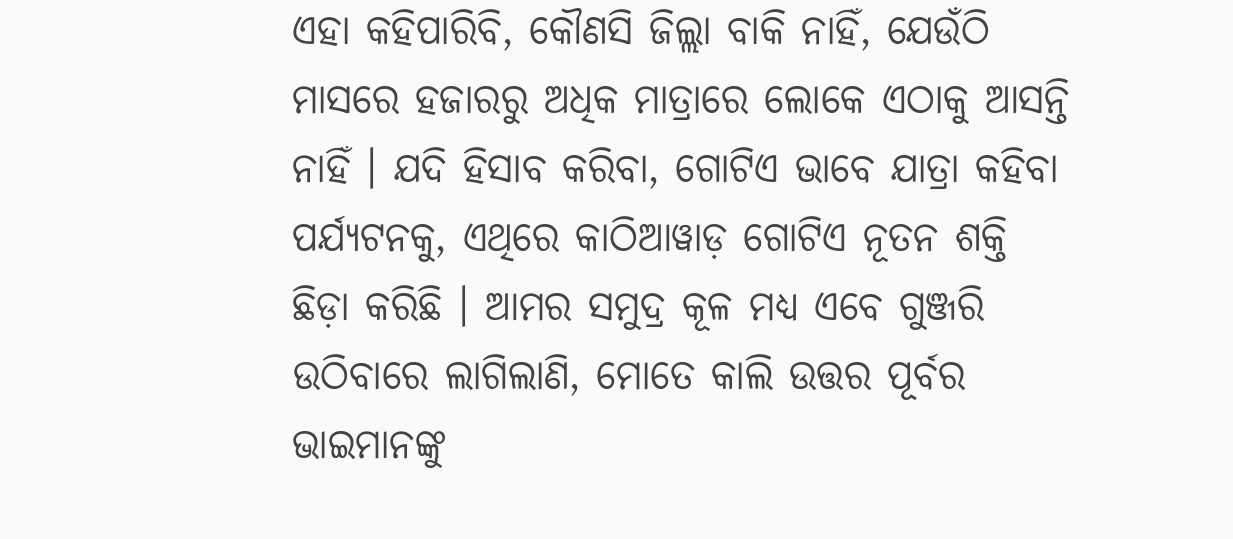ଏହା କହିପାରିବି, କୌଣସି ଜିଲ୍ଲା ବାକି ନାହିଁ, ଯେଉଁଠି ମାସରେ ହଜାରରୁ ଅଧିକ ମାତ୍ରାରେ ଲୋକେ ଏଠାକୁ ଆସନ୍ତି ନାହିଁ । ଯଦି ହିସାବ କରିବା, ଗୋଟିଏ ଭାବେ ଯାତ୍ରା କହିବା ପର୍ଯ୍ୟଟନକୁ, ଏଥିରେ କାଠିଆୱାଡ଼ ଗୋଟିଏ ନୂତନ ଶକ୍ତି ଛିଡ଼ା କରିଛି । ଆମର ସମୁଦ୍ର କୂଳ ମଧ୍ୟ ଏବେ ଗୁଞ୍ଜରି ଉଠିବାରେ ଲାଗିଲାଣି, ମୋତେ କାଲି ଉତ୍ତର ପୂର୍ବର ଭାଇମାନଙ୍କୁ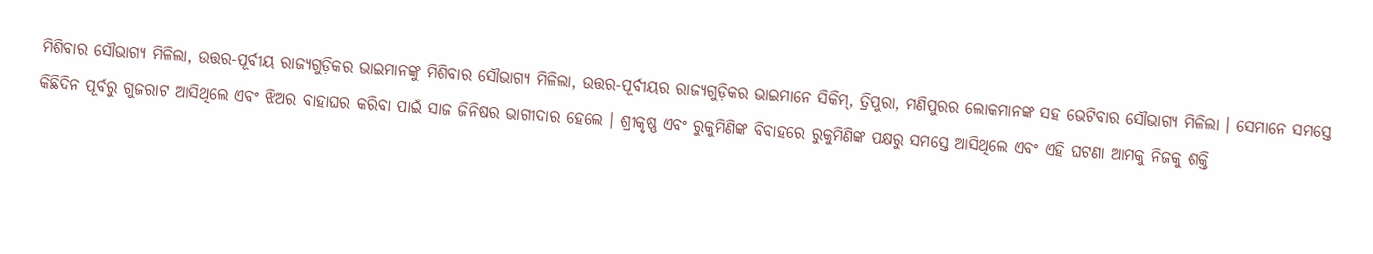ମିଶିବାର ସୌଭାଗ୍ୟ ମିଳିଲା, ଉତ୍ତର-ପୂର୍ବୀୟ ରାଜ୍ୟଗୁଡ଼ିକର ଭାଇମାନଙ୍କୁ ମିଶିବାର ସୌଭାଗ୍ୟ ମିଳିଲା, ଉତ୍ତର-ପୂର୍ବୀୟର ରାଜ୍ୟଗୁଡ଼ିକର ଭାଇମାନେ ସିକିମ୍, ତ୍ରିପୁରା, ମଣିପୁରର ଲୋକମାନଙ୍କ ସହ ଭେଟିବାର ସୌଭାଗ୍ୟ ମିଳିଲା । ସେମାନେ ସମସ୍ତେ କିଛିଦିନ ପୂର୍ବରୁ ଗୁଜରାଟ ଆସିଥିଲେ ଏବଂ ଝିଅର ବାହାଘର କରିବା ପାଇଁ ସାଜ ଜିନିଷର ଭାଗୀଦାର ହେଲେ । ଶ୍ରୀକୃଷ୍ଣ ଏବଂ ରୁକୁମିଣିଙ୍କ ବିବାହରେ ରୁକୁମିଣିଙ୍କ ପକ୍ଷରୁ ସମସ୍ତେ ଆସିଥିଲେ ଏବଂ ଏହି ଘଟଣା ଆମକୁ ନିଜକୁ ଶକ୍ତି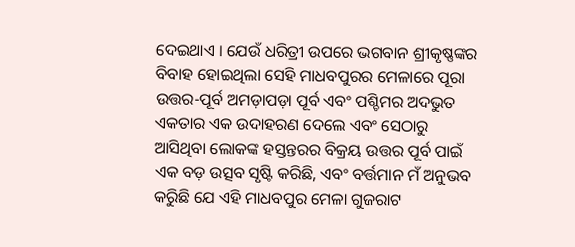ଦେଇଥାଏ । ଯେଉଁ ଧରିତ୍ରୀ ଉପରେ ଭଗବାନ ଶ୍ରୀକୃଷ୍ଣଙ୍କର ବିବାହ ହୋଇଥିଲା ସେହି ମାଧବପୁରର ମେଳାରେ ପୂରା ଉତ୍ତର-ପୂର୍ବ ଅମଡ଼ାପଡ଼ା ପୂର୍ବ ଏବଂ ପଶ୍ଚିମର ଅଦଭୁତ ଏକତାର ଏକ ଉଦାହରଣ ଦେଲେ ଏବଂ ସେଠାରୁ ଆସିଥିବା ଲୋକଙ୍କ ହସ୍ତନ୍ତରର ବିକ୍ରୟ ଉତ୍ତର ପୂର୍ବ ପାଇଁ ଏକ ବଡ଼ ଉତ୍ସବ ସୃଷ୍ଟି କରିଛି, ଏବଂ ବର୍ତ୍ତମାନ ମଁ ଅନୁଭବ କରିୁଛି ଯେ ଏହି ମାଧବପୁର ମେଳା ଗୁଜରାଟ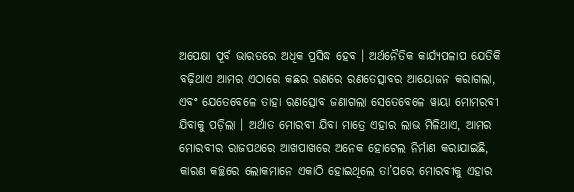ଅପେକ୍ଷା ପୂର୍ବ ଭାରତରେ ଅଧିକ ପ୍ରସିଦ୍ଧ ହେବ । ଅର୍ଥନୈତିକ କାର୍ଯ୍ୟପଳାପ ଯେତିକି ବଢ଼ିଥାଏ ଆମର ଏଠାରେ କଛର ରଣରେ ରଣତେତ୍ସାବର ଆୟୋଜନ କରାଗଲା, ଏବଂ ଯେତେବେଳେ ତାହା ରଣତ୍ସୋବ ଜଣାଗଲା ସେତେବେଳେ ୱାୟା ମୋମରବୀ ଯିବାକୁ ପଡ଼ିଲା । ଅର୍ଥାତ ମୋରବୀ ଯିବା ମାତ୍ରେ ଏହାର ଲାଭ ମିଳିଥାଏ, ଆମର ମୋରବୀର ରାଜପଥରେ ଆଖପାଖରେ ଅନେକ ହୋଟେଲ ନିର୍ମାଣ କରାଯାଇଛି, କାରଣ କଚ୍ଛରେ ଲୋକମାନେ ଏକାଠି ହୋଇଥିଲେ ତା’ପରେ ମୋରବୀକୁ ଏହାର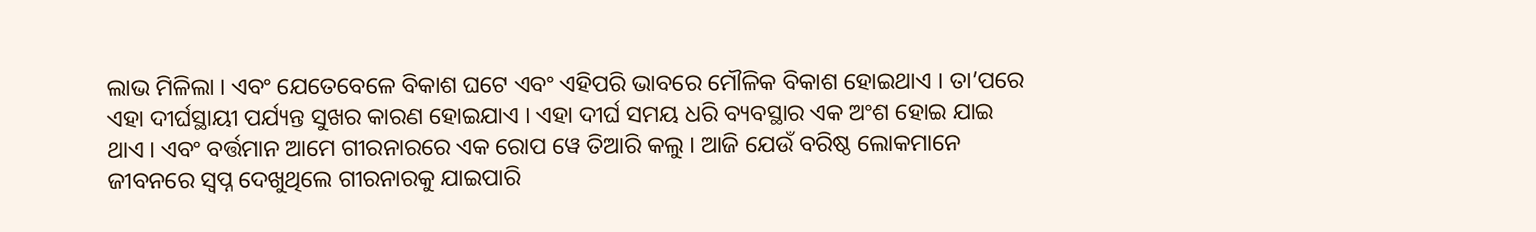ଲାଭ ମିଳିଲା । ଏବଂ ଯେତେବେଳେ ବିକାଶ ଘଟେ ଏବଂ ଏହିପରି ଭାବରେ ମୌଳିକ ବିକାଶ ହୋଇଥାଏ । ତା’ପରେ ଏହା ଦୀର୍ଘସ୍ଥାୟୀ ପର୍ଯ୍ୟନ୍ତ ସୁଖର କାରଣ ହୋଇଯାଏ । ଏହା ଦୀର୍ଘ ସମୟ ଧରି ବ୍ୟବସ୍ଥାର ଏକ ଅଂଶ ହୋଇ ଯାଇ ଥାଏ । ଏବଂ ବର୍ତ୍ତମାନ ଆମେ ଗୀରନାରରେ ଏକ ରୋପ ୱେ ତିଆରି କଲୁ । ଆଜି ଯେଉଁ ବରିଷ୍ଠ ଲୋକମାନେ ଜୀବନରେ ସ୍ୱପ୍ନ ଦେଖୁଥିଲେ ଗୀରନାରକୁ ଯାଇପାରି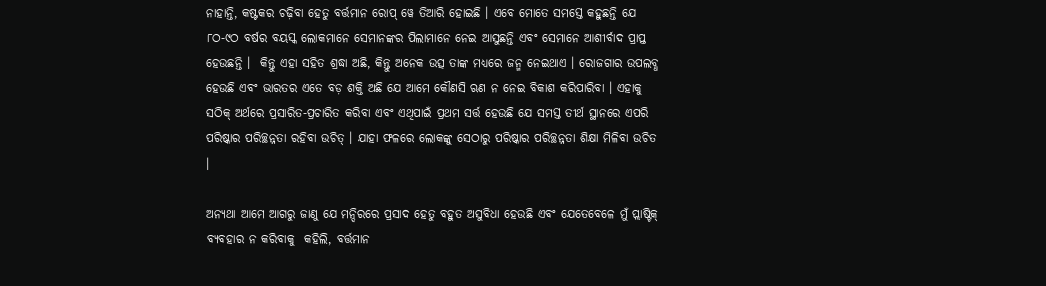ନାହାନ୍ତି, କଷ୍ଟକର ଚଢ଼ିବା ହେତୁ ବର୍ତ୍ତମାନ ରୋପ୍ ୱେ ତିଆରି ହୋଇଛି । ଏବେ ମୋତେ ସମସ୍ତେ କହୁଛନ୍ତି ଯେ ୮ଠ-୯ଠ ବର୍ଷର ବୟସ୍କ ଲୋକମାନେ ସେମାନଙ୍କର ପିଲାମାନେ ନେଇ ଆସୁଛନ୍ତି ଏବଂ ସେମାନେ ଆଶୀର୍ବାଦ ପ୍ରାପ୍ତ ହେଉଛନ୍ତି ।  କିନ୍ତୁ ଏହା ସହିତ ଶ୍ରଦ୍ଧା ଅଛି, କିନ୍ତୁ ଅନେକ ଉତ୍ସ ତାଙ୍କ ମଧ୍ୟରେ ଜନ୍ମ ନେଇଥାଏ । ରୋଜଗାର ଉପଲବ୍ଧ ହେଉଛି ଏବଂ ଭାରତର ଏତେ ବଡ଼ ଶକ୍ତି ଅଛି ଯେ ଆମେ କୌଣସି ଋଣ ନ ନେଇ ବିକାଶ କରିପାରିବା । ଏହାକୁ ସଠିକ୍ ଅର୍ଥରେ ପ୍ରସାରିତ-ପ୍ରଚାରିତ କରିବା ଏବଂ ଏଥିପାଇଁ ପ୍ରଥମ ସର୍ତ୍ତ ହେଉଛି ଯେ ସମସ୍ତ ତୀର୍ଥ ସ୍ଥାନରେ ଏପରି ପରିଷ୍କାର ପରିଚ୍ଛନ୍ନତା ରହିବା ଉଚିତ୍ । ଯାହା ଫଳରେ ଲୋକଙ୍କୁ ସେଠାରୁ ପରିଷ୍କାର ପରିଚ୍ଛନ୍ନତା ଶିକ୍ଷା ମିଳିବା ଉଚିତ ।

ଅନ୍ୟଥା ଆମେ ଆଗରୁ ଜାଣୁ ଯେ ମନ୍ଦିରରେ ପ୍ରସାଦ ହେତୁ ବହୁତ ଅସୁବିଧା ହେଉଛି ଏବଂ ଯେତେବେଳେ ମୁଁ ପ୍ଲାଷ୍ଟିକ୍ ବ୍ୟବହାର ନ କରିବାକୁ  କହିଲି, ବର୍ତ୍ତମାନ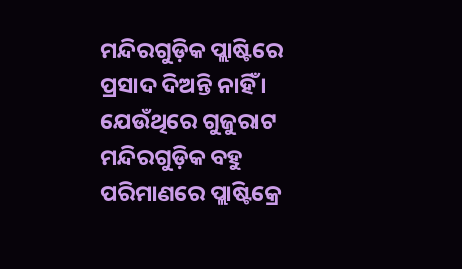ମନ୍ଦିରଗୁଡ଼ିକ ପ୍ଲାଷ୍ଟିରେ ପ୍ରସାଦ ଦିଅନ୍ତି ନାହିଁ । ଯେଉଁଥିରେ ଗୁଜୁରାଟ ମନ୍ଦିରଗୁଡ଼ିକ ବହୁ ପରିମାଣରେ ପ୍ଲାଷ୍ଟିକ୍ରେ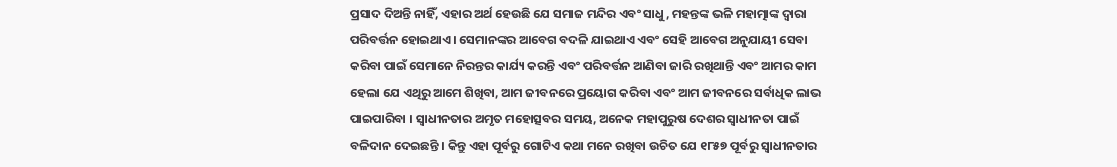ପ୍ରସାଦ ଦିଅନ୍ତି ନାହିଁ, ଏହାର ଅର୍ଥ ହେଉଛି ଯେ ସମାଜ ମନ୍ଦିର ଏବଂ ସାଧୁ, ମହନ୍ତଙ୍କ ଭଳି ମହାତ୍ମାଙ୍କ ଦ୍ୱାରା ପରିବର୍ତ୍ତନ ହୋଇଥାଏ । ସେମାନଙ୍କର ଆବେଗ ବଦଳି ଯାଇଥାଏ ଏବଂ ସେହି ଆବେଗ ଅନୁଯାୟୀ ସେବା କରିବା ପାଇଁ ସେମାନେ ନିରନ୍ତର କାର୍ଯ୍ୟ କରନ୍ତି ଏବଂ ପରିବର୍ତ୍ତନ ଆଣିବା ଜାରି ରଖିଥାନ୍ତି ଏବଂ ଆମର କାମ ହେଲା ଯେ ଏଥିରୁ ଆମେ ଶିଖିବା, ଆମ ଜୀବନରେ ପ୍ରୟୋଗ କରିବା ଏବଂ ଆମ ଜୀବନରେ ସର୍ବାଧିକ ଲାଭ ପାଇପାରିବା । ସ୍ୱାଧୀନତାର ଅମୃତ ମହୋତ୍ସବର ସମୟ, ଅନେକ ମହାପୁରୁଷ ଦେଶର ସ୍ୱାଧୀନତା ପାଇଁ ବଳିଦାନ ଦେଇଛନ୍ତି । କିନ୍ତୁ ଏହା ପୂର୍ବରୁ ଗୋଟିଏ କଥା ମନେ ରଖିବା ଉଚିତ ଯେ ୧୮୫୭ ପୂର୍ବରୁ ସ୍ୱାଧୀନତାର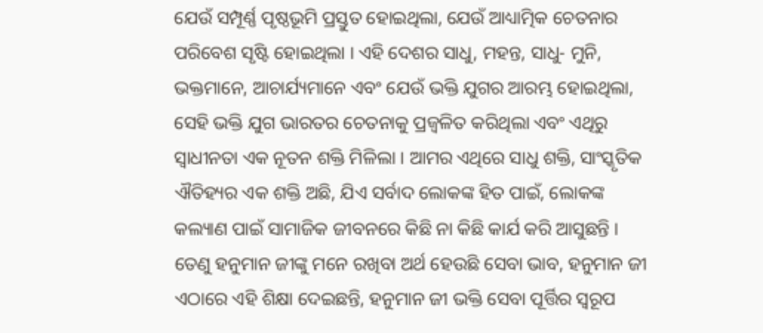ଯେଉଁ ସମ୍ପୂର୍ଣ୍ଣ ପୃଷ୍ଠଭୂମି ପ୍ରସ୍ତୁତ ହୋଇଥିଲା, ଯେଉଁ ଆଧ୍ୟାତ୍ମିକ ଚେତନାର ପରିବେଶ ସୃଷ୍ଟି ହୋଇଥିଲା । ଏହି ଦେଶର ସାଧୁ, ମହନ୍ତ, ସାଧୁ- ମୁନି, ଭକ୍ତମାନେ, ଆଚାର୍ଯ୍ୟମାନେ ଏବଂ ଯେଉଁ ଭକ୍ତି ଯୁଗର ଆରମ୍ଭ ହୋଇଥିଲା, ସେହି ଭକ୍ତି ଯୁଗ ଭାରତର ଚେତନାକୁ ପ୍ରଜ୍ୱଳିତ କରିଥିଲା ଏବଂ ଏଥିରୁ ସ୍ୱାଧୀନତା ଏକ ନୂତନ ଶକ୍ତି ମିଳିଲା । ଆମର ଏଥିରେ ସାଧୁ ଶକ୍ତି, ସାଂସ୍କୃତିକ ଐତିହ୍ୟର ଏକ ଶକ୍ତି ଅଛି, ଯିଏ ସର୍ବାଦ ଲୋକଙ୍କ ହିତ ପାଇଁ, ଲୋକଙ୍କ କଲ୍ୟାଣ ପାଇଁ ସାମାଜିକ ଜୀବନରେ କିଛି ନା କିଛି କାର୍ଯ କରି ଆସୁଛନ୍ତି । ତେଣୁ ହନୁମାନ ଜୀଙ୍କୁ ମନେ ରଖିବା ଅର୍ଥ ହେଉଛି ସେବା ଭାବ, ହନୁମାନ ଜୀ ଏଠାରେ ଏହି ଶିକ୍ଷା ଦେଇଛନ୍ତି, ହନୁମାନ ଜୀ ଭକ୍ତି ସେବା ପୂର୍ତ୍ତିର ସ୍ୱରୂପ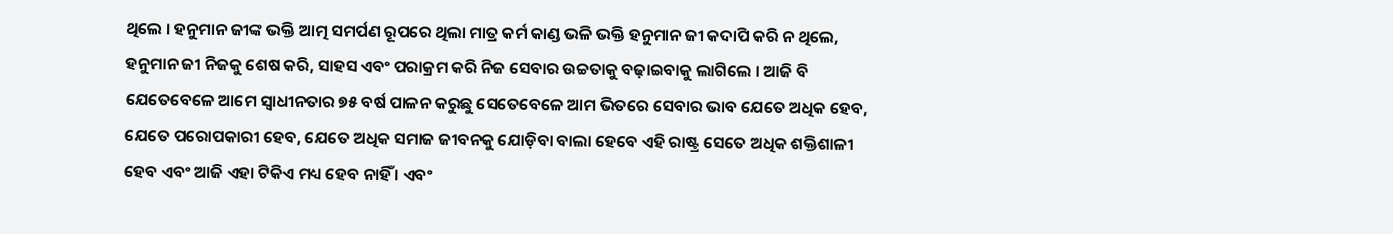ଥିଲେ । ହନୁମାନ ଜୀଙ୍କ ଭକ୍ତି ଆତ୍ମ ସମର୍ପଣ ରୂପରେ ଥିଲା ମାତ୍ର କର୍ମ କାଣ୍ଡ ଭଳି ଭକ୍ତି ହନୁମାନ ଜୀ କଦାପି କରି ନ ଥିଲେ, ହନୁମାନ ଜୀ ନିଜକୁ ଶେଷ କରି, ସାହସ ଏବଂ ପରାକ୍ରମ କରି ନିଜ ସେବାର ଉଚ୍ଚତାକୁ ବଢ଼ାଇବାକୁ ଲାଗିଲେ । ଆଜି ବି ଯେତେବେଳେ ଆମେ ସ୍ୱାଧୀନତାର ୭୫ ବର୍ଷ ପାଳନ କରୁଛୁ ସେତେବେଳେ ଆମ ଭିତରେ ସେବାର ଭାବ ଯେତେ ଅଧିକ ହେବ, ଯେତେ ପରୋପକାରୀ ହେବ, ଯେତେ ଅଧିକ ସମାଜ ଜୀବନକୁ ଯୋଡ଼ିବା ବାଲା ହେବେ ଏହି ରାଷ୍ଟ୍ର ସେତେ ଅଧିକ ଶକ୍ତିଶାଳୀ ହେବ ଏବଂ ଆଜି ଏହା ଟିକିଏ ମଧ୍ୟ ହେବ ନାହିଁ । ଏବଂ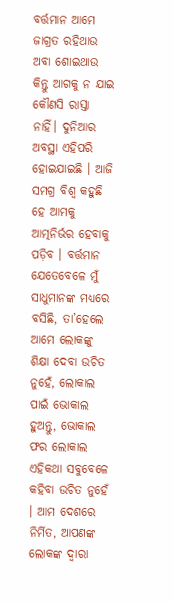ବର୍ତ୍ତମାନ ଆମେ ଜାଗ୍ରତ ରହିଥାଉ ଅବା ଶୋଇଥାଉ  କିନ୍ତୁ ଆଗକୁ ନ ଯାଇ କୌଣସି ରାସ୍ତା ନାହିଁ। ଦୁନିଆର ଅବସ୍ଥା ଏହିପରି ହୋଇଯାଇଛି । ଆଜି ସମଗ୍ର ବିଶ୍ୱ କହୁଛି ହେ ଆମକୁ ଆତ୍ମନିର୍ଭର ହେବାକୁ ପଡ଼ିବ । ବର୍ତ୍ତମାନ ଯେତେବେଳେ ମୁଁ ସାଧୁମାନଙ୍କ ମଧ୍ୟରେ ବସିଛି, ତା’ହେଲେ ଆମେ ଲୋକଙ୍କୁ ଶିକ୍ଷା ଦେବା ଉଚିତ ନୁହେଁ, ଲୋକାଲ ପାଇଁ ଭୋକାଲ ହୁଅନ୍ତୁ, ଭୋକାଲ ଫର ଲୋକାଲ ଏହିକଥା ସବୁବେଳେ କହିବା ଉଚିତ ନୁହେଁ । ଆମ ଦେଶରେ ନିର୍ମିତ, ଆପଣଙ୍କ ଲୋକଙ୍କ ଦ୍ୱାରା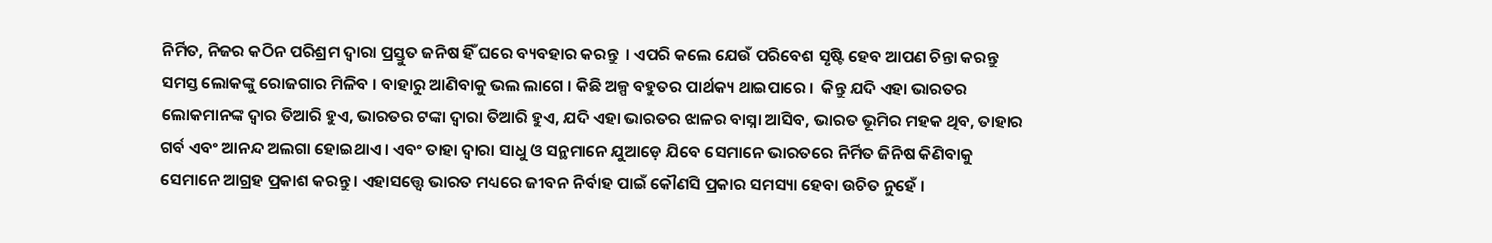ନିର୍ମିତ, ନିଜର କଠିନ ପରିଶ୍ରମ ଦ୍ୱାରା ପ୍ରସ୍ତୁତ ଜନିଷ ହିଁ ଘରେ ବ୍ୟବହାର କରନ୍ତୁ  । ଏପରି କଲେ ଯେଉଁ ପରିବେଶ ସୃଷ୍ଟି ହେବ ଆପଣ ଚିନ୍ତା କରନ୍ତୁ ସମସ୍ତ ଲୋକଙ୍କୁ ରୋଜଗାର ମିଳିବ । ବାହାରୁ ଆଣିବାକୁ ଭଲ ଲାଗେ । କିଛି ଅଳ୍ପ ବହୁତର ପାର୍ଥକ୍ୟ ଥାଇପାରେ ।  କିନ୍ତୁ ଯଦି ଏହା ଭାରତର ଲୋକମାନଙ୍କ ଦ୍ୱାର ତିଆରି ହୁଏ, ଭାରତର ଟଙ୍କା ଦ୍ୱାରା ତିଆରି ହୁଏ, ଯଦି ଏହା ଭାରତର ଝାଳର ବାସ୍ନା ଆସିବ, ଭାରତ ଭୂମିର ମହକ ଥିବ, ତାହାର ଗର୍ବ ଏବଂ ଆନନ୍ଦ ଅଲଗା ହୋଇଥାଏ । ଏବଂ ତାହା ଦ୍ୱାରା ସାଧୁ ଓ ସନ୍ଥମାନେ ଯୁଆଡ଼େ ଯିବେ ସେମାନେ ଭାରତରେ ନିର୍ମିତ ଜିନିଷ କିଣିବାକୁ ସେମାନେ ଆଗ୍ରହ ପ୍ରକାଶ କରନ୍ତୁ । ଏହାସତ୍ତ୍ୱେ ଭାରତ ମଧ୍ୟରେ ଜୀବନ ନିର୍ବାହ ପାଇଁ କୌଣସି ପ୍ରକାର ସମସ୍ୟା ହେବା ଉଚିତ ନୁହେଁ ।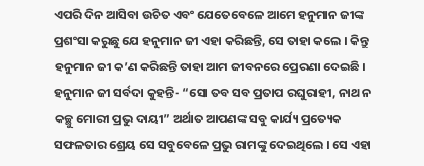ଏପରି ଦିନ ଆସିବା ଉଚିତ ଏବଂ ଯେତେବେଳେ ଆମେ ହନୁମାନ ଜୀଙ୍କ ପ୍ରଶଂସା କରୁଛୁ ଯେ ହନୁମାନ ଜୀ ଏହା କରିଛନ୍ତି, ସେ ତାହା କଲେ । କିନ୍ତୁ ହନୁମାନ ଜୀ କ’ଣ କରିଛନ୍ତି ତାହା ଆମ ଜୀବନରେ ପ୍ରେରଣା ଦେଇଛି । ହନୁମାନ ଜୀ ସର୍ବଦା କୁହନ୍ତି- “ସୋ ତବ ସବ ପ୍ରତାପ ରଘୁରାହୀ, ନାଥ ନ କଚ୍ଛୁ ମୋରୀ ପ୍ରଭୁ ଦାୟୀ” ଅର୍ଥାତ ଆପଣଙ୍କ ସବୁ କାର୍ଯ୍ୟ ପ୍ରତ୍ୟେକ ସଫଳତାର ଶ୍ରେୟ ସେ ସବୁବେଳେ ପ୍ରଭୁ ରାମଙ୍କୁ ଦେଇଥିଲେ । ସେ ଏହା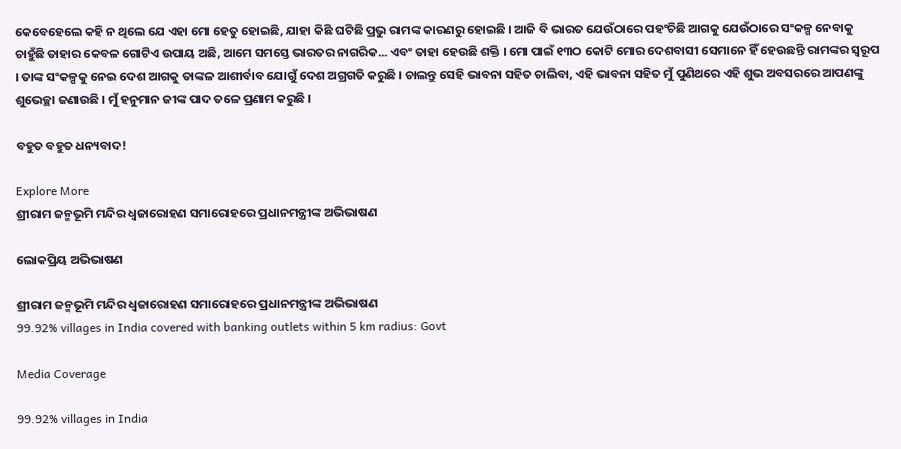କେବେହେଲେ କହି ନ ଥିଲେ ଯେ ଏହା ମୋ ହେତୁ ହୋଇଛି, ଯାହା କିଛି ଘଟିଛି ପ୍ରଭୁ ରାମଙ୍କ କାରଣରୁ ହୋଇଛି । ଆଜି ବି ଭାରତ ଯେଉଁଠାରେ ପହଂଚିଛି ଆଗକୁ ଯେଉଁଠାରେ ସଂକଳ୍ପ ନେବାକୁ ଚାହୁଁଛି ତାହାର କେବଳ ଗୋଟିଏ ଉପାୟ ଅଛି, ଆମେ ସମସ୍ତେ ଭାରତର ନାଗରିକ... ଏବଂ ତାହା ହେଉଛି ଶକ୍ତି । ମୋ ପାଇଁ ୧୩ଠ କୋଟି ମୋର ଦେଶବାସୀ ସେମାନେ ହିଁ ହେଉଛନ୍ତି ରାମଙ୍କର ସ୍ୱରୂପ । ତାଙ୍କ ସଂକଳ୍ପକୁ ନେଇ ଦେଶ ଆଗକୁ ତାଙ୍କଳ ଆଶୀର୍ବାବ ଯୋଗୁଁ ଦେଶ ଅଗ୍ରଗତି କରୁଛି । ଚାଲନ୍ତୁ ସେହି ଭାବନା ସହିତ ଚାଲିବା, ଏହି ଭାବନା ସହିତ ମୁଁ ପୁଣିଥରେ ଏହି ଶୁଭ ଅବସରରେ ଆପଣଙ୍କୁ ଶୁଭେଚ୍ଛା ଜଣାଉଛି । ମୁଁ ହନୁମାନ ଜୀଙ୍କ ପାଦ ତଳେ ପ୍ରଣାମ କରୁଛି ।

ବହୁତ ବହୁତ ଧନ୍ୟବାଦ!

Explore More
ଶ୍ରୀରାମ ଜନ୍ମଭୂମି ମନ୍ଦିର ଧ୍ଵଜାରୋହଣ ସମାରୋହରେ ପ୍ରଧାନମନ୍ତ୍ରୀଙ୍କ ଅଭିଭାଷଣ

ଲୋକପ୍ରିୟ ଅଭିଭାଷଣ

ଶ୍ରୀରାମ ଜନ୍ମଭୂମି ମନ୍ଦିର ଧ୍ଵଜାରୋହଣ ସମାରୋହରେ ପ୍ରଧାନମନ୍ତ୍ରୀଙ୍କ ଅଭିଭାଷଣ
99.92% villages in India covered with banking outlets within 5 km radius: Govt

Media Coverage

99.92% villages in India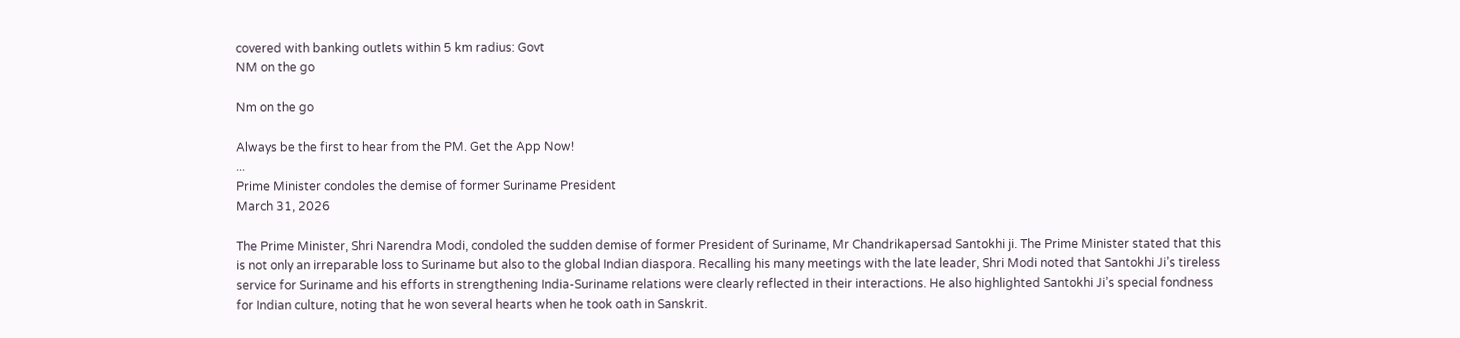covered with banking outlets within 5 km radius: Govt
NM on the go

Nm on the go

Always be the first to hear from the PM. Get the App Now!
...
Prime Minister condoles the demise of former Suriname President
March 31, 2026

The Prime Minister, Shri Narendra Modi, condoled the sudden demise of former President of Suriname, Mr Chandrikapersad Santokhi ji. The Prime Minister stated that this is not only an irreparable loss to Suriname but also to the global Indian diaspora. Recalling his many meetings with the late leader, Shri Modi noted that Santokhi Ji’s tireless service for Suriname and his efforts in strengthening India-Suriname relations were clearly reflected in their interactions. He also highlighted Santokhi Ji’s special fondness for Indian culture, noting that he won several hearts when he took oath in Sanskrit.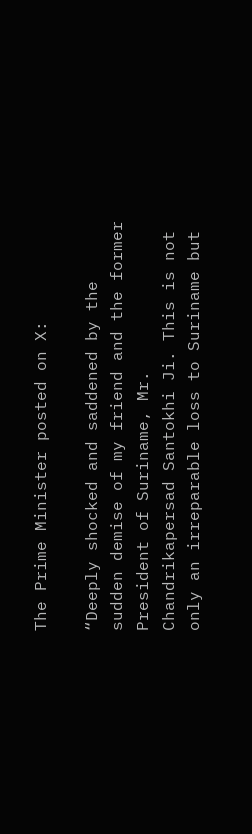The Prime Minister posted on X:

“Deeply shocked and saddened by the sudden demise of my friend and the former President of Suriname, Mr. Chandrikapersad Santokhi Ji. This is not only an irreparable loss to Suriname but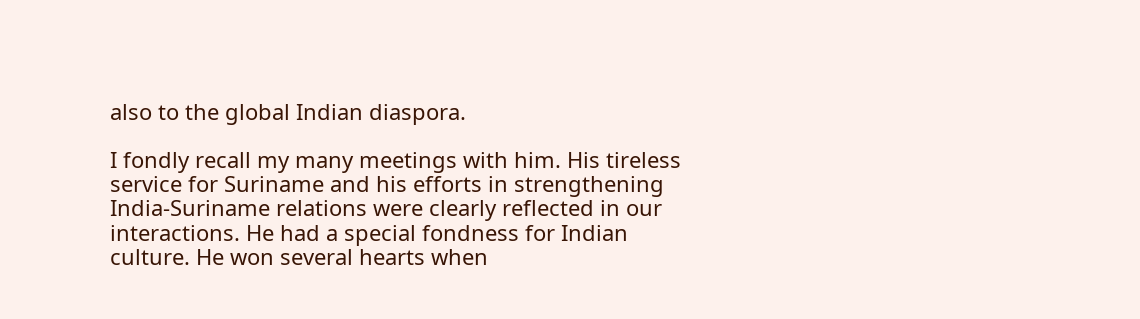also to the global Indian diaspora.

I fondly recall my many meetings with him. His tireless service for Suriname and his efforts in strengthening India-Suriname relations were clearly reflected in our interactions. He had a special fondness for Indian culture. He won several hearts when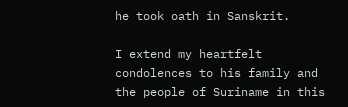he took oath in Sanskrit.

I extend my heartfelt condolences to his family and the people of Suriname in this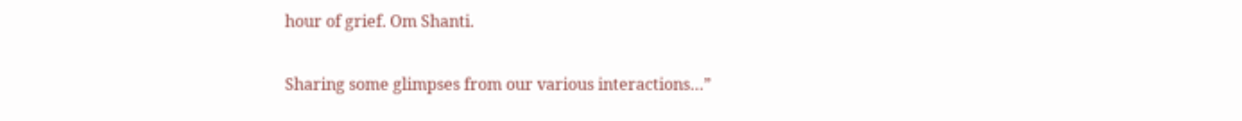hour of grief. Om Shanti.

Sharing some glimpses from our various interactions…”